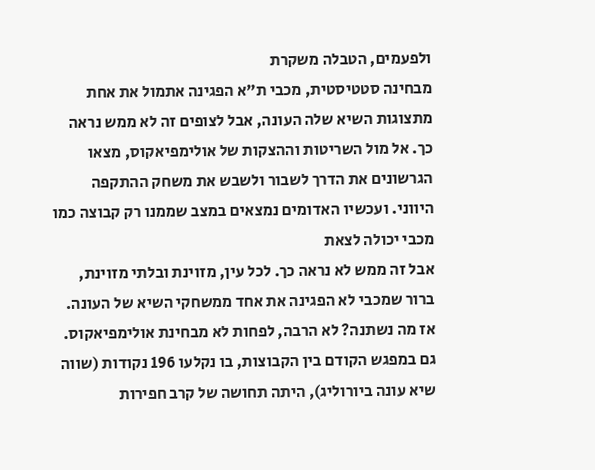ולפעמים, הטבלה משקרת
מבחינה סטטיסטית, מכבי ת"א הפגינה אתמול את אחת מתצוגות השיא שלה העונה, אבל לצופים זה לא ממש נראה כך. אל מול השריטות וההצקות של אולימפיאקוס, מצאו הגרשונים את הדרך לשבור ולשבש את משחק ההתקפה היווני. ועכשיו האדומים נמצאים במצב שממנו רק קבוצה כמו מכבי יכולה לצאת
אבל זה ממש לא נראה כך. לכל עין, מזוינת ובלתי מזוינת, ברור שמכבי לא הפגינה את אחד ממשחקי השיא של העונה. אז מה נשתנה? לא הרבה, לפחות לא מבחינת אולימפיאקוס. גם במפגש הקודם בין הקבוצות, בו נקלעו 196 נקודות (שווה שיא עונה ביורוליג), היתה תחושה של קרב חפירות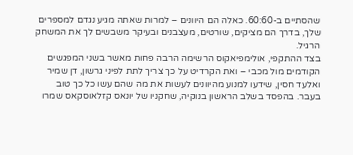שהסתיים ב-60:60. כאלה הם היוונים – למרות שאתה מגיע נגדם למספרים שלך, בדרך הם מציקים, שורטים, מעצבנים ובעיקר משבשים לך את המשחק הרגיל.
בצד ההתקפי, אולימפיאקוס הרשימה הרבה פחות מאשר בשני המפגשים הקודמים מול מכבי – ואת הקרדיט על כך צריך לתת לפיני גרשון, דן שמיר ואלעד חסין, שידעו למנוע מהיוונים לעשות את מה שהם עשו כל כך טוב בעבר. בהפסד בשלב הראשון בנוקיה, שחקניו של יונאס קזלאוסקאס שמרו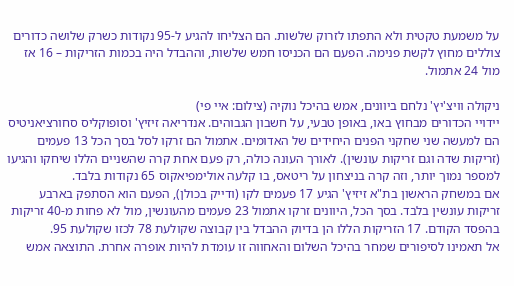על משמעת טקטית ולא התפתו לזרוק שלשות. הם הצליחו להגיע ל-95 נקודות כשרק שלושה כדורים צוללים מחוץ לקשת פנימה. הפעם הם הכניסו חמש שלשות, וההבדל היה בכמות הזריקות – 16 אז מול 24 אתמול.

ניקולה וויצ'יץ' נלחם ביוונים, אמש בהיכל נוקיה (צילום: איי פי)
יידויי הכדורים מבחוץ באו, באופן טבעי, על חשבון הגבוהים. אנדריאה זיזיץ' וסופוקליס סחורציאניטיס הם למעשה שני שחקני הפנים היחידים של האדומים. אתמול הם זרקו לסל בסך הכל 13 פעמים (זריקות שדה וגם זריקות עונשין). לאורך העונה כולה, רק פעם אחת קרה שהשניים הללו שיחקו והגיעו למספר נמוך יותר, וזה קרה בניצחון על ריטאס, בו קלעה אולימפיאקוס 65 נקודות בלבד.
אם במשחק הראשון בת"א זיזיץ' הגיע 17 פעמים לקו (ודייק בכולן), הפעם הוא הסתפק בארבע זריקות עונשין בלבד. בסך הכל, היוונים זרקו אתמול 23 פעמים מהעונשין, מול לא פחות מ-40 זריקות בהפסד הקודם. 17 הזריקות הללו הן בדיוק ההבדל בין קבוצה שקולעת 78 לכזו שקולעת 95.
אל תאמינו לסיפורים שמחר בהיכל השלום והאחווה זו עומדת להיות אופרה אחרת. התוצאה אמש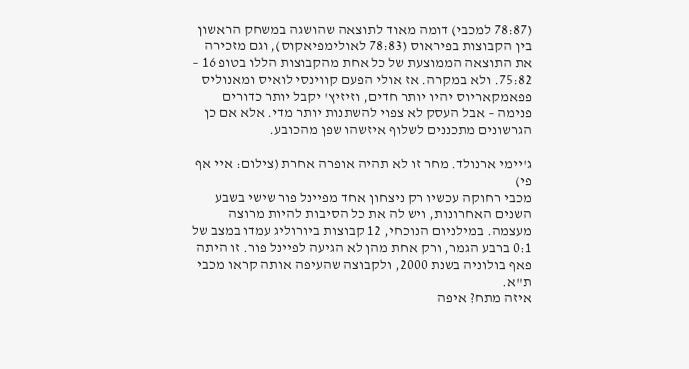(78:87 למכבי) דומה מאוד לתוצאה שהושגה במשחק הראשון בין הקבוצות בפיראוס (78:83 לאולימפיאקוס), וגם מזכירה את התוצאה הממוצעת של כל אחת מהקבוצות הללו בטופ 16 – 75:82. ולא במקרה. אז אולי הפעם קווינסי לואיס ומאנוליס פפאמקאריוס יהיו יותר חדים, וזיזיץ' יקבל יותר כדורים פנימה – אבל העסק לא צפוי להשתנות יותר מדי. אלא אם כן הגרשונים מתכננים לשלוף איזשהו שפן מהכובע.

ג'יימי ארנולד. מחר זו לא תהיה אופרה אחרת (צילום: איי אף פי)
מכבי רחוקה עכשיו רק ניצחון אחד מפיינל פור שישי בשבע השנים האחרונות, ויש לה את כל הסיבות להיות מרוצה מעצמה. במילניום הנוכחי, 12 קבוצות ביורוליג עמדו במצב של 0:1 ברבע הגמר, ורק אחת מהן לא הגיעה לפיינל פור. זו היתה פאף בולוניה בשנת 2000, ולקבוצה שהעיפה אותה קראו מכבי ת"א.
איזה מתח? איפה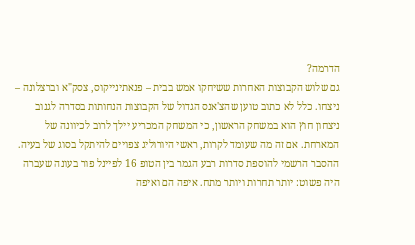הדרמה?
גם שלוש הקבוצות האחרות ששיחקו אמש בבית – פנאתינייקוס, צסק"א וברצלונה – ניצחו. כלל לא כתוב טוען שהצ'אנס הגדול של הקבוצות הנחותות בסדרה לגנוב ניצחון חוץ הוא במשחק הראשון, כי המשחק המכריע יילך לרוב לכיוונה של המארחת. אם זה מה שעומד לקרות, ראשי היורוליג צפויים להיתקל בסוג של בעיה. ההסבר הרשמי להוספת סדרות רבע הגמר בין הטופ 16 לפיינל פור בעונה שעברה היה פשוט: יותר תחרות ויותר מתח. איפה הם ואיפה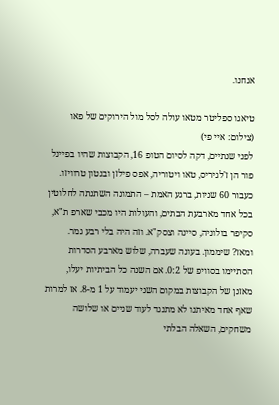אנחנו.

טיאגו ספליטר מטאו עולה לסל מול הירוקים של פאו (צילום: איי פי)
לפני שנתיים, דקה לסיום הטופ 16, הקבוצות שהיו בפיינל פור הן ז'לגיריס, טאו ויטוריה, אפס פילזן ובנטון טרוויזו. כעבור 60 שניות, ברגע האמת – התמונה השתנתה לחלוטין בכל אחד מארבעת הבתים, והעולות היו מכבי שארפ ת"א, סקיפר בולוניה, סיינה וצסק"א. וזה היה בלי רבע גמר.
ומאז? שיממון. בעונה שעברה, שלוש מארבע הסדרות הסתיימו בסוויפ של 0:2. אם השנה כל הביתיות יעלו, מאזנן של הקבוצות במקום השני יעמוד על 1 מ-8. אז למרות שאף אחד מאיתנו לא מתנגד לעוד שניים או שלושה משחקים, השאלה הבלתי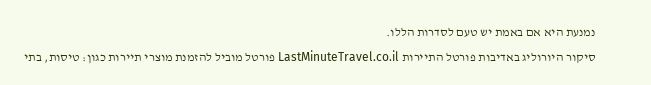נמנעת היא אם באמת יש טעם לסדרות הללו.
סיקור היורוליג באדיבות פורטל התיירות LastMinuteTravel.co.il פורטל מוביל להזמנת מוצרי תיירות כגון: טיסות, בתי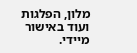מלון, הפלגות ועוד באישור מיידי.